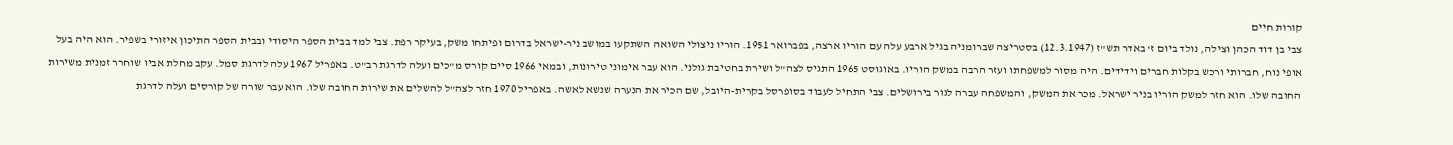קורות חיים
צבי בן דוד הכהן וצילה, נולד ביום ז' באדר תש"ז (12.3.1947) בסטריצה שברומניה בגיל ארבע עלה עם הוריו ארצה, בפברואר 1951. הוריו ניצולי השואה השתקעו במושב ניר-ישראל בדרום ופיתחו משק, בעיקר רפת. צבי למד בבית הספר היסודי ובבית הספר התיכון איזורי בשפיר. הוא היה בעל אופי נוח, חברותי ורכש בקלות חברים וידידים. היה מסור למשפחתו ועזר הרבה במשק הוריו. באוגוסט 1965 התגיס לצה"ל ושירת בחטיבת גולני. הוא עבר אימוני טירונות, ובמאי 1966 סיים קורס מ"כים ועלה לדרגת רב"ט. באפריל 1967 עלה לדרגת סמל. עקב מחלת אביו שוחרר זמנית משירות החובה שלו. הוא חזר למשק הוריו בניר ישראל. מכר את המשק, והמשפחה עברה לגור בירושלים. צבי התחיל לעבוד בסופרסל בקרית-היובל, שם הכיר את הנערה שנשא לאשה. באפריל 1970 חזר לצה"ל להשלים את שירות החובה שלו. הוא עבר שורה של קורסים ועלה לדרגת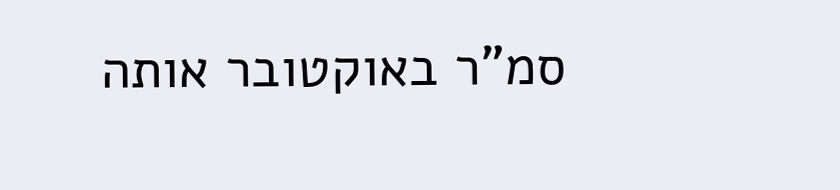סמ"ר באוקטובר אותה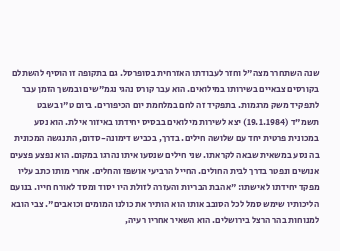שנה השתחרר מצה"ל וחזר לעבודתו האזרחית בסופרסל. גם בתקופה זו הוסיף להשתלם בקורסים צבאיים בשירותו במילואים. הוא עבר קורס נהגי נגמ"שים ובמשך הזמן עבר לתפקיד משק מרגמות. בתפקיד זה לחם במלחמת יום הכיפורים. ביום ט"ו בשבט תשמ"ד (19.1.1984) יצא לשירות מילואים בבסיס יחידתו באיזור אילת. הוא נסע במכונית פרטית יחד עם שלושה חילים. בדרך, בכביש דימונה-סדום, התנגשה המכונית בה נסע במשאית שבאה לקראתו. שני חילים שנסעו איתו נהרגו במקום. הוא נפצע פצעים אנושים ונפטר בדרך לבית החולים. החייל הרביעי אושפז והחלים. אחרי מותו כתב עליו מפקד יחידתו לאישתו: "אהבת הבריות והעזרה לזולת היו יסוד ומסד לאורח חייו. בנועם הליכותיו שימש סמל לכל הסובב אותו הוא הותיר את כולנו המומים וכואבים". צבי הובא למנוחות בהר הרצל בירושלים. הוא השאיר אחריו רעיה,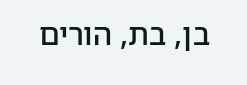בן, בת, הורים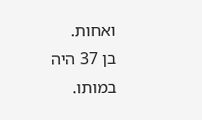ואחות.
בן 37 היה במותו.